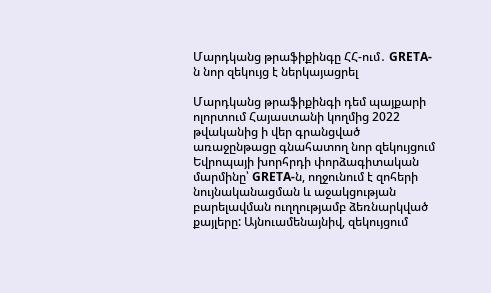Մարդկանց թրաֆիքինգը ՀՀ-ում․ GRETA-ն նոր զեկույց է ներկայացրել

Մարդկանց թրաֆիքինգի դեմ պայքարի ոլորտում Հայաստանի կողմից 2022 թվականից ի վեր գրանցված առաջընթացը գնահատող նոր զեկույցում Եվրոպայի խորհրդի փորձագիտական մարմինը՝ GRETA-ն, ողջունում է զոհերի նույնականացման և աջակցության բարելավման ուղղությամբ ձեռնարկված քայլերը: Այնուամենայնիվ, զեկույցում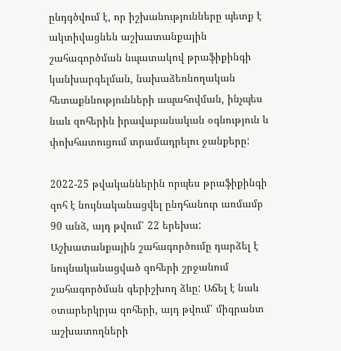ընդգծվում է, որ իշխանությունները պետք է ակտիվացնեն աշխատանքային շահագործման նպատակով թրաֆիքինգի կանխարգելման, նախաձեռնողական հետաքննությունների ապահովման, ինչպես նաև զոհերին իրավաբանական օգնություն և փոխհատուցում տրամադրելու ջանքերը:

2022-25 թվականներին որպես թրաֆիքինգի զոհ է նույնականացվել ընդհանուր առմամբ 90 անձ, այդ թվում՝ 22 երեխա: Աշխատանքային շահագործումը դարձել է նույնականացված զոհերի շրջանում շահագործման գերիշխող ձևը: Աճել է նաև օտարերկրյա զոհերի, այդ թվում՝ միգրանտ աշխատողների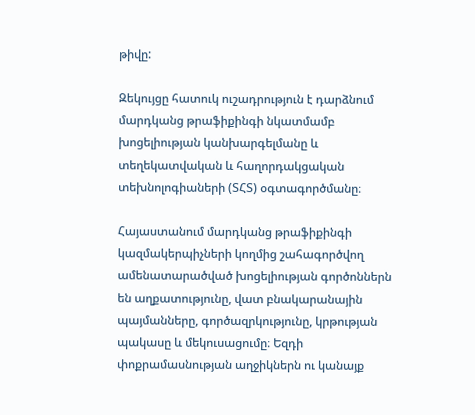թիվը:

Զեկույցը հատուկ ուշադրություն է դարձնում մարդկանց թրաֆիքինգի նկատմամբ խոցելիության կանխարգելմանը և տեղեկատվական և հաղորդակցական տեխնոլոգիաների (ՏՀՏ) օգտագործմանը։

Հայաստանում մարդկանց թրաֆիքինգի կազմակերպիչների կողմից շահագործվող ամենատարածված խոցելիության գործոններն են աղքատությունը, վատ բնակարանային պայմանները, գործազրկությունը, կրթության պակասը և մեկուսացումը։ Եզդի փոքրամասնության աղջիկներն ու կանայք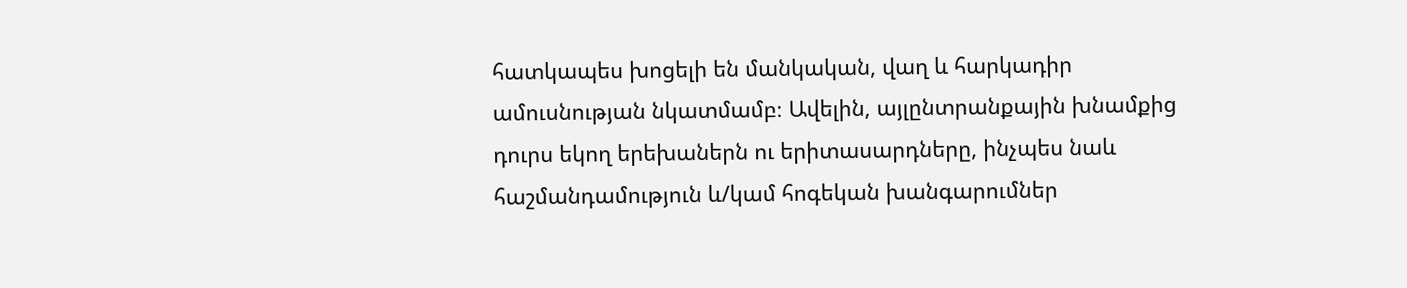հատկապես խոցելի են մանկական, վաղ և հարկադիր ամուսնության նկատմամբ։ Ավելին, այլընտրանքային խնամքից դուրս եկող երեխաներն ու երիտասարդները, ինչպես նաև հաշմանդամություն և/կամ հոգեկան խանգարումներ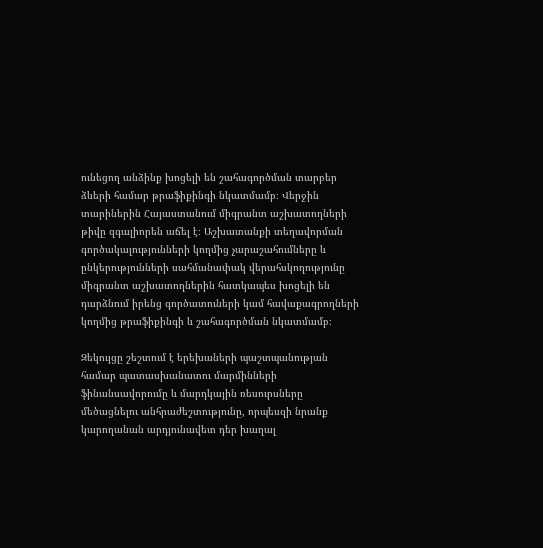ունեցող անձինք խոցելի են շահագործման տարբեր ձևերի համար թրաֆիքինգի նկատմամբ։ Վերջին տարիներին Հայաստանում միգրանտ աշխատողների թիվը զգալիորեն աճել է։ Աշխատանքի տեղավորման գործակալությունների կողմից չարաշահումները և ընկերությունների սահմանափակ վերահսկողությունը միգրանտ աշխատողներին հատկապես խոցելի են դարձնում իրենց գործատուների կամ հավաքագրողների կողմից թրաֆիքինգի և շահագործման նկատմամբ։

Զեկույցը շեշտում է երեխաների պաշտպանության համար պատասխանատու մարմինների ֆինանսավորումը և մարդկային ռեսուրսները մեծացնելու անհրաժեշտությունը, որպեսզի նրանք կարողանան արդյունավետ դեր խաղալ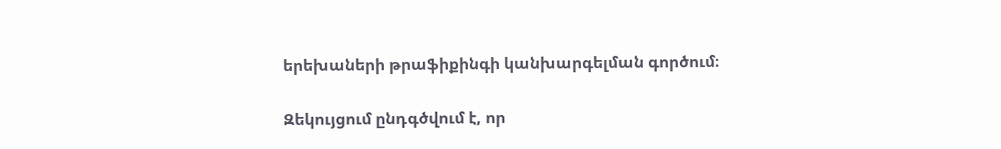երեխաների թրաֆիքինգի կանխարգելման գործում։

Զեկույցում ընդգծվում է, որ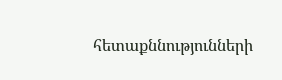հետաքննությունների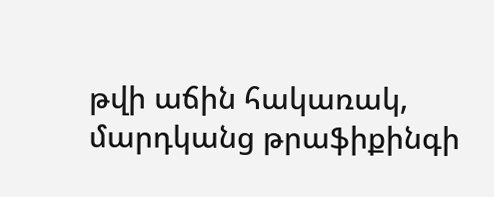թվի աճին հակառակ, մարդկանց թրաֆիքինգի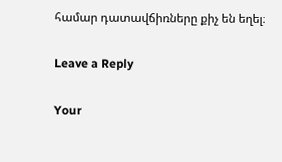համար դատավճիռները քիչ են եղել։

Leave a Reply

Your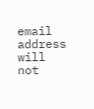email address will not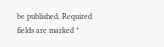be published. Required fields are marked *